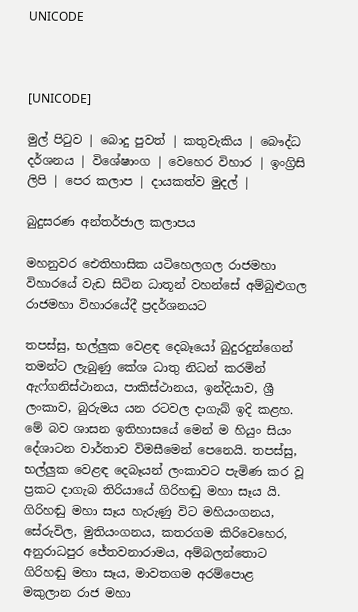UNICODE



[UNICODE]

මුල් පිටුව | බොදු පුවත් | කතුවැකිය | බෞද්ධ දර්ශනය | විශේෂාංග | වෙහෙර විහාර | ඉංග්‍රිසි ලිපි | පෙර කලාප | දායකත්ව මුදල් |

බුදුසරණ අන්තර්ජාල කලාපය

මහනුවර ඓතිහාසික යටිහෙලගල රාජමහා විහාරයේ වැඩ සිටින ධාතූන් වහන්සේ අම්බුළුගල රාජමහා විහාරයේදී ප්‍රදර්ශනයට

තපස්සු, භල්ලුක වෙළඳ දෙබෑයෝ බුදුරදුන්ගෙන් තමන්ට ලැබුණු කේශ ධාතු නිධන් කරමින් ඇෆ්ගනිස්ථානය, පාකිස්ථානය, ඉන්දියාව, ශ්‍රී ලංකාව, බුරුමය යන රටවල දාගැබ් ඉදි කළහ. මේ බව ශාසන ඉතිහාසයේ මෙන් ම හියුං සියං දේශාටන වාර්තාව විමසීමෙන් පෙනෙයි. තපස්සු, භල්ලුක වෙළඳ දෙබෑයන් ලංකාවට පැමිණ කර වූ ප්‍රකට දාගැබ තිරියායේ ගිරිහඬු මහා සෑය යි. ගිරිහඬු මහා සෑය හැරුණු විට මහියංගනය, සේරුවිල, මුතියංගනය, කතරගම කිරිවෙහෙර, අනුරාධපුර ජේතවනාරාමය, අම්බලන්තොට ගිරිහඬු මහා සෑය, මාවතගම අරම්පොළ මකුලාන රාජ මහා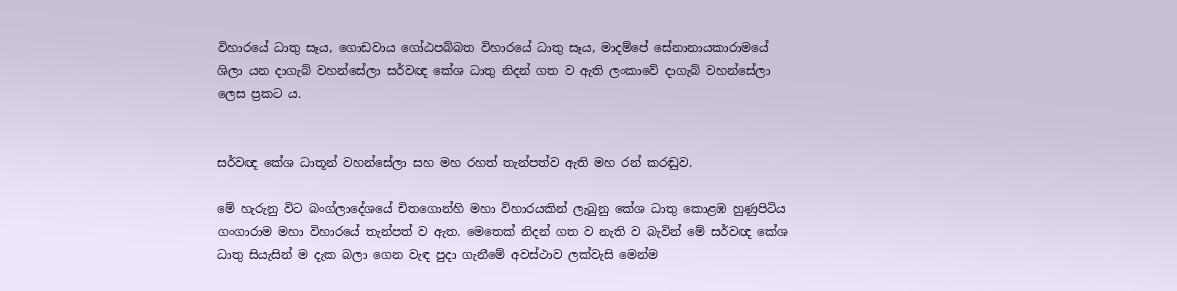විහාරයේ ධාතු සෑය, ගොඩවාය ගෝඨපබ්බත විහාරයේ ධාතු සෑය, මාදම්පේ සේනානායකාරාමයේ ශිලා යන දාගැබ් වහන්සේලා සර්වඥ කේශ ධාතු නිදන් ගත ව ඇති ලංකාවේ දාගැබ් වහන්සේලා ලෙස ප්‍රකට ය.


සර්වඥ කේශ ධාතූන් වහන්සේලා සහ මහ රහත් තැන්පත්ව ඇති මහ රන් කරඬුව.

මේ හැරුනු විට බංග්ලාදේශයේ චිතගොන්හි මහා විහාරයකින් ලැබුනු කේශ ධාතු කොළඹ හුණුපිටිය ගංගාරාම මහා විහාරයේ තැන්පත් ව ඇත. මෙතෙක් නිදන් ගත ව නැති ව බැවින් මේ සර්වඥ කේශ ධාතු සියැසින් ම දැක බලා ගෙන වැඳ පුදා ගැනීමේ අවස්ථාව ලක්වැසි මෙන්ම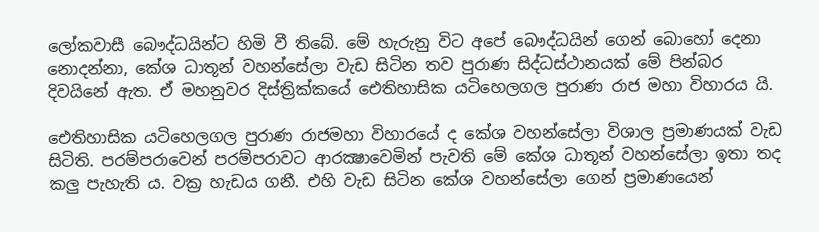ලෝකවාසී බෞද්ධයින්ට හිමි වී තිබේ. මේ හැරුනු විට අපේ බෞද්ධයින් ගෙන් බොහෝ දෙනා නොදන්නා, කේශ ධාතූන් වහන්සේලා වැඩ සිටින තව පුරාණ සිද්ධස්ථානයක් මේ පින්බර දිවයිනේ ඇත. ඒ මහනුවර දිස්ත්‍රික්කයේ ඓතිහාසික යටිහෙලගල පුරාණ රාජ මහා විහාරය යි.

ඓතිහාසික යටිහෙලගල පුරාණ රාජමහා විහාරයේ ද කේශ වහන්සේලා විශාල ප්‍රමාණයක් වැඩ සිටිති. පරම්පරාවෙන් පරම්පරාවට ආරක්‍ෂාවෙමින් පැවති මේ කේශ ධාතූන් වහන්සේලා ඉතා තද කලු පැහැති ය. වක්‍ර හැඩය ගනී. එහි වැඩ සිටින කේශ වහන්සේලා ගෙන් ප්‍රමාණයෙන්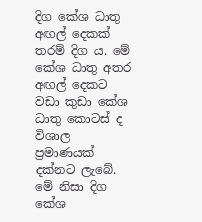දිග කේශ ධාතු අඟල් දෙකක් තරම් දිග ය. මේ කේශ ධාතු අතර අඟල් දෙකට වඩා කුඩා කේශ ධාතු කොටස් ද විශාල ප්‍රමාණයක් දක්නට ලැබේ. මේ නිසා දිග කේශ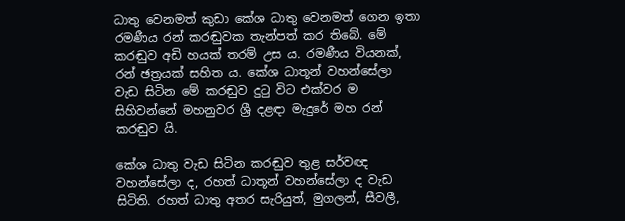ධාතු වෙනමත් කුඩා කේශ ධාතු වෙනමත් ගෙන ඉතා රමණීය රන් කරඬුවක තැන්පත් කර තිබේ. මේ කරඬුව අඩි හයක් තරම් උස ය. රමණීය වියනක්, රන් ඡත්‍රයක් සහිත ය. කේශ ධාතූන් වහන්සේලා වැඩ සිටින මේ කරඬුව දුටු විට එක්වර ම සිහිවන්නේ මහනුවර ශ්‍රී දළඳා මැදුරේ මහ රන් කරඬුව යි.

කේශ ධාතු වැඩ සිටින කරඬුව තුළ සර්වඥ වහන්සේලා ද, රහත් ධාතූන් වහන්සේලා ද වැඩ සිටිති. රහත් ධාතු අතර සැරියුත්, මුගලන්, සීවලී,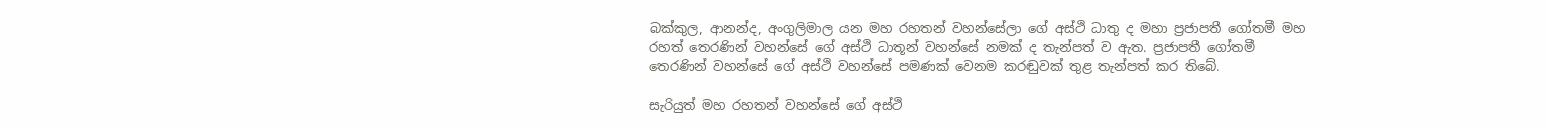බක්කුල, ආනන්ද, අංගුලිමාල යන මහ රහතන් වහන්සේලා ගේ අස්ථි ධාතු ද මහා ප්‍රජාපතී ගෝතමී මහ රහත් තෙරණින් වහන්සේ ගේ අස්ථි ධාතූන් වහන්සේ නමක් ද තැන්පත් ව ඇත. ප්‍රජාපතී ගෝතමී තෙරණින් වහන්සේ ගේ අස්ථි වහන්සේ පමණක් වෙනම කරඬුවක් තුළ තැන්පත් කර තිබේ.

සැරියුත් මහ රහතන් වහන්සේ ගේ අස්ථි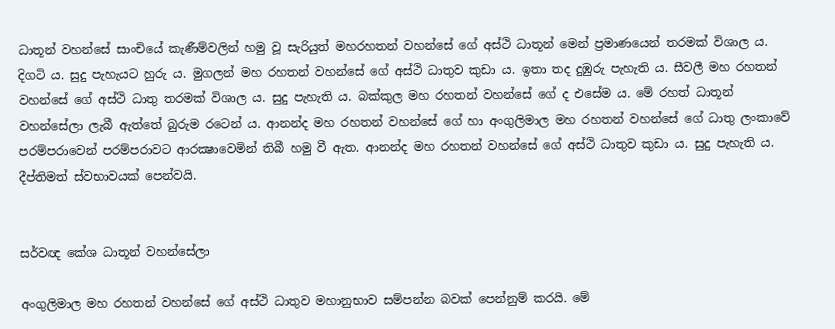ධාතූන් වහන්සේ සාංචියේ කැණීම්වලින් හමු වූ සැරියුත් මහරහතන් වහන්සේ ගේ අස්ථි ධාතූන් මෙන් ප්‍රමාණයෙන් තරමක් විශාල ය. දිගටි ය. සුදු පැහැයට හුරු ය. මුගලන් මහ රහතන් වහන්සේ ගේ අස්ථි ධාතුව කුඩා ය. ඉතා තද දුඹුරු පැහැති ය. සීවලී මහ රහතන් වහන්සේ ගේ අස්ථි ධාතු තරමක් විශාල ය. සුදු පැහැති ය. බක්කුල මහ රහතන් වහන්සේ ගේ ද එසේම ය. මේ රහත් ධාතූන් වහන්සේලා ලැබී ඇත්තේ බුරුම රටෙන් ය. ආනන්ද මහ රහතන් වහන්සේ ගේ හා අංගුලිමාල මහ රහතන් වහන්සේ ගේ ධාතු ලංකාවේ පරම්පරාවෙන් පරම්පරාවට ආරක්‍ෂාවෙමින් තිබී හමු වී ඇත. ආනන්ද මහ රහතන් වහන්සේ ගේ අස්ථි ධාතුව කුඩා ය. සුදු පැහැති ය. දීප්තිමත් ස්වභාවයක් පෙන්වයි.


සර්වඥ කේශ ධාතූන් වහන්සේලා

අංගුලිමාල මහ රහතන් වහන්සේ ගේ අස්ථි ධාතුව මහානුභාව සම්පන්න බවක් පෙන්නුම් කරයි. මේ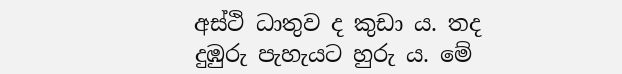අස්ථි ධාතුව ද කුඩා ය. තද දුඹුරු පැහැයට හුරු ය. මේ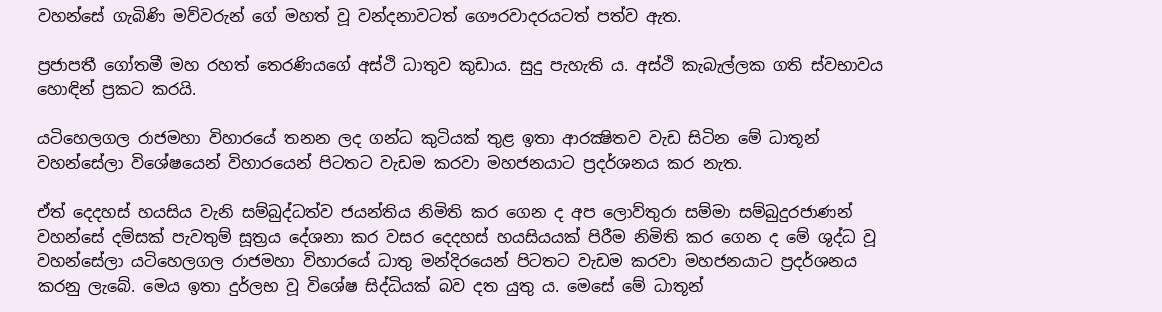වහන්සේ ගැබිණි මව්වරුන් ගේ මහත් වූ වන්දනාවටත් ගෞරවාදරයටත් පත්ව ඇත.

ප්‍රජාපතී ගෝතමී මහ රහත් තෙරණියගේ අස්ථි ධාතුව කුඩාය. සුදු පැහැති ය. අස්ථි කැබැල්ලක ගති ස්වභාවය හොඳින් ප්‍රකට කරයි.

යටිහෙලගල රාජමහා විහාරයේ තනන ලද ගන්ධ කුටියක් තුළ ඉතා ආරක්‍ෂිතව වැඩ සිටින මේ ධාතූන් වහන්සේලා විශේෂයෙන් විහාරයෙන් පිටතට වැඩම කරවා මහජනයාට ප්‍රදර්ශනය කර නැත.

ඒත් දෙදහස් හයසිය වැනි සම්බුද්ධත්ව ජයන්තිය නිමිති කර ගෙන ද අප ලොව්තුරා සම්මා සම්බුදුරජාණන් වහන්සේ දම්සක් පැවතුම් සූත්‍රය දේශනා කර වසර දෙදහස් හයසියයක් පිරීම නිමිති කර ගෙන ද මේ ශුද්ධ වූ වහන්සේලා යටිහෙලගල රාජමහා විහාරයේ ධාතු මන්දිරයෙන් පිටතට වැඩම කරවා මහජනයාට ප්‍රදර්ශනය කරනු ලැබේ. මෙය ඉතා දුර්ලභ වූ විශේෂ සිද්ධියක් බව දත යුතු ය. මෙසේ මේ ධාතූන්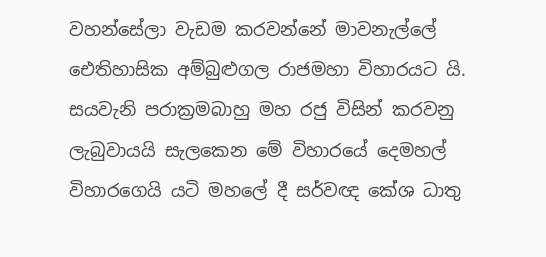වහන්සේලා වැඩම කරවන්නේ මාවනැල්ලේ ඓතිහාසික අම්බුළුගල රාජමහා විහාරයට යි. සයවැනි පරාක්‍රමබාහු මහ රජු විසින් කරවනු ලැබුවායයි සැලකෙන මේ විහාරයේ දෙමහල් විහාරගෙයි යටි මහලේ දී සර්වඥ කේශ ධාතු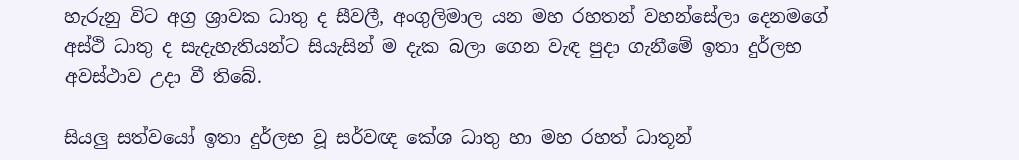හැරුනු විට අග්‍ර ශ්‍රාවක ධාතු ද සීවලී, අංගුලිමාල යන මහ රහතන් වහන්සේලා දෙනමගේ අස්ථි ධාතු ද සැදැහැතියන්ට සියැසින් ම දැක බලා ගෙන වැඳ පුදා ගැනීමේ ඉතා දුර්ලභ අවස්ථාව උදා වී තිබේ.

සියලු සත්වයෝ ඉතා දුර්ලභ වූ සර්වඥ කේශ ධාතු හා මහ රහත් ධාතූන්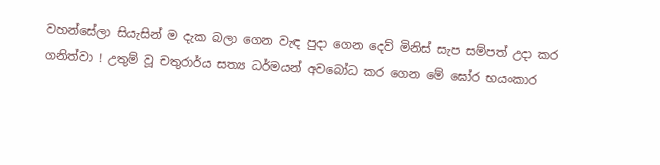වහන්සේලා සියැසින් ම දැක බලා ගෙන වැඳ පුදා ගෙන දෙව් මිනිස් සැප සම්පත් උදා කර ගනිත්වා ! උතුම් වූ චතුරාර්ය සත්‍ය ධර්මයන් අවබෝධ කර ගෙන මේ ඝෝර භයංකාර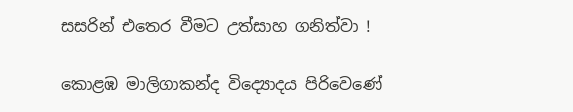සසරින් එතෙර වීමට උත්සාහ ගනිත්වා !

කොළඹ මාලිගාකන්ද විද්‍යොදය පිරිවෙණේ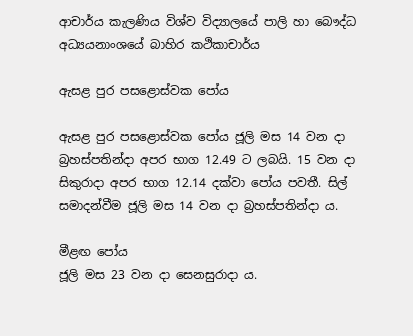ආචාර්ය කැලණිය විශ්ව විද්‍යාලයේ පාලි හා බෞද්ධ අධ්‍යයනාංශයේ බාහිර කථිකාචාර්ය

ඇසළ පුර පසළොස්වක පෝය

ඇසළ පුර පසළොස්වක පෝය ජූලි මස 14 වන දා බ්‍රහස්පතින්දා අපර භාග 12.49 ට ලබයි. 15 වන දා සිකුරාදා අපර භාග 12.14 දක්වා පෝය පවතී. සිල් සමාදන්වීම ජූලි මස 14 වන දා බ්‍රහස්පතින්දා ය.

මීළඟ පෝය
ජූලි මස 23 වන දා සෙනසුරාදා ය.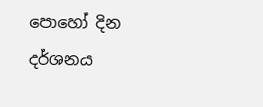පොහෝ දින දර්ශනය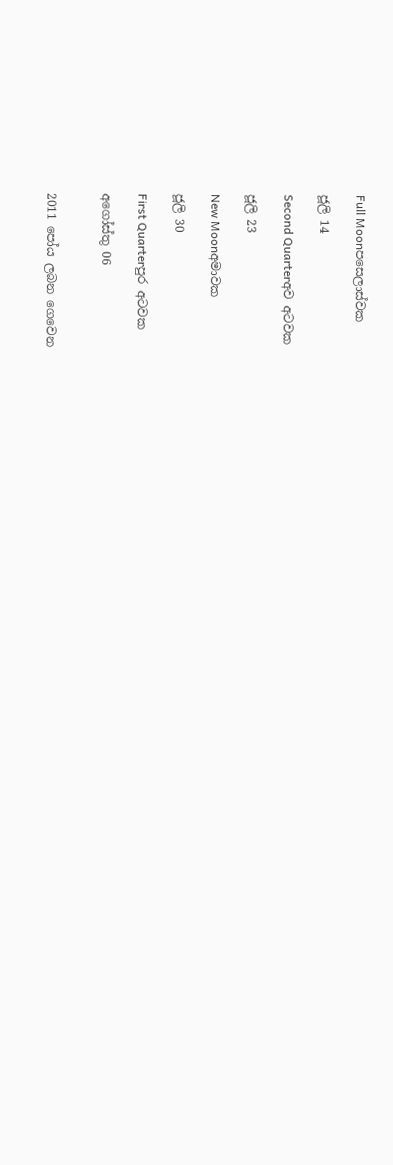Full Moonපසෙලාස්වක

ජූලි 14

Second Quarterඅව අටවක

ජූලි 23

New Moonඅමාවක

ජූලි 30

First Quarterපුර අටවක

අගෝස්තු 06


2011 පෝය ලබන ගෙවෙන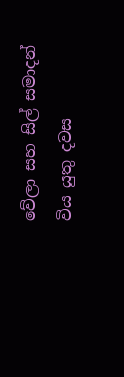වේලා සහ සිල් සමාදන් විය යුතු දවස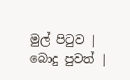මුල් පිටුව | බොදු පුවත් |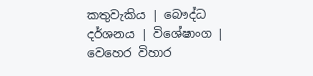කතුවැකිය | බෞද්ධ දර්ශනය | විශේෂාංග | වෙහෙර විහාර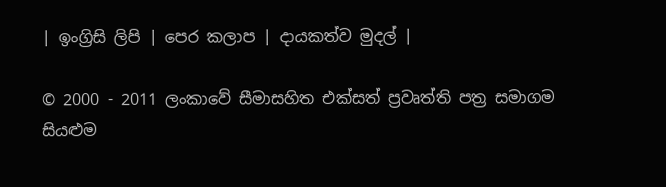| ඉංග්‍රිසි ලිපි | පෙර කලාප | දායකත්ව මුදල් |

© 2000 - 2011 ලංකාවේ සීමාසහිත එක්සත් ප්‍රවෘත්ති පත්‍ර සමාගම
සියළුම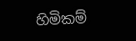හිමිකම්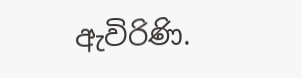ඇවිරිණි.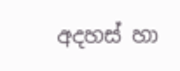අදහස් හා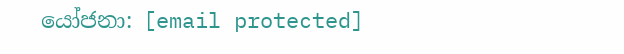යෝජනා: [email protected]